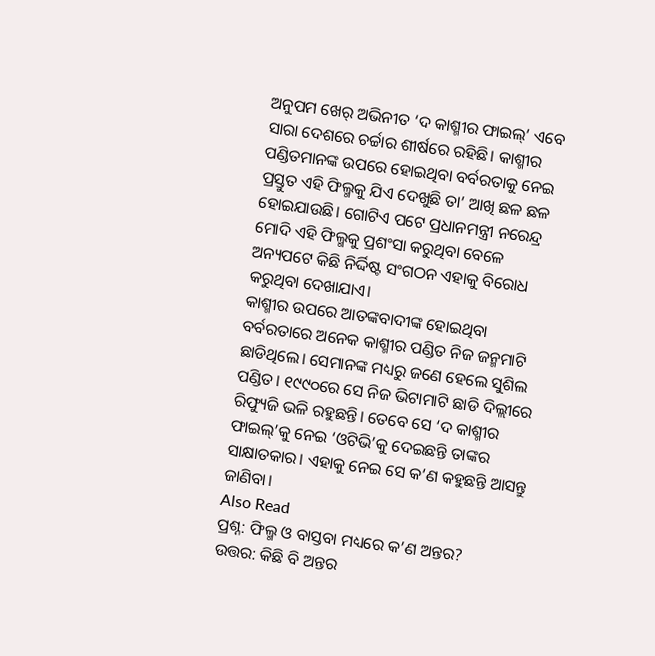ଅନୁପମ ଖେର୍ ଅଭିନୀତ ‘ଦ କାଶ୍ମୀର ଫାଇଲ୍’ ଏବେ ସାରା ଦେଶରେ ଚର୍ଚ୍ଚାର ଶୀର୍ଷରେ ରହିଛି। କାଶ୍ମୀର ପଣ୍ଡିତମାନଙ୍କ ଉପରେ ହୋଇଥିବା ବର୍ବରତାକୁ ନେଇ ପ୍ରସ୍ତୁତ ଏହି ଫିଲ୍ମକୁ ଯିଏ ଦେଖୁଛି ତା’ ଆଖି ଛଳ ଛଳ ହୋଇଯାଉଛି। ଗୋଟିଏ ପଟେ ପ୍ରଧାନମନ୍ତ୍ରୀ ନରେନ୍ଦ୍ର ମୋଦି ଏହି ଫିଲ୍ମକୁ ପ୍ରଶଂସା କରୁଥିବା ବେଳେ ଅନ୍ୟପଟେ କିଛି ନିର୍ଦ୍ଦିଷ୍ଟ ସଂଗଠନ ଏହାକୁ ବିରୋଧ କରୁଥିବା ଦେଖାଯାଏ।
କାଶ୍ମୀର ଉପରେ ଆତଙ୍କବାଦୀଙ୍କ ହୋଇଥିବା ବର୍ବରତାରେ ଅନେକ କାଶ୍ମୀର ପଣ୍ଡିତ ନିଜ ଜନ୍ମମାଟି ଛାଡିଥିଲେ। ସେମାନଙ୍କ ମଧ୍ୟରୁ ଜଣେ ହେଲେ ସୁଶିଲ ପଣ୍ଡିତ। ୧୯୯୦ରେ ସେ ନିଜ ଭିଟାମାଟି ଛାଡି ଦିଲ୍ଲୀରେ ରିଫ୍ୟୁଜି ଭଳି ରହୁଛନ୍ତି। ତେବେ ସେ ‘ଦ କାଶ୍ମୀର ଫାଇଲ୍’କୁ ନେଇ ‘ଓଟିଭି’କୁ ଦେଇଛନ୍ତି ତାଙ୍କର ସାକ୍ଷାତକାର। ଏହାକୁ ନେଇ ସେ କ’ଣ କହୁଛନ୍ତି ଆସନ୍ତୁ ଜାଣିବା।
Also Read
ପ୍ରଶ୍ନ: ଫିଲ୍ମ ଓ ବାସ୍ତବା ମଧ୍ୟରେ କ’ଣ ଅନ୍ତର?
ଉତ୍ତର: କିଛି ବି ଅନ୍ତର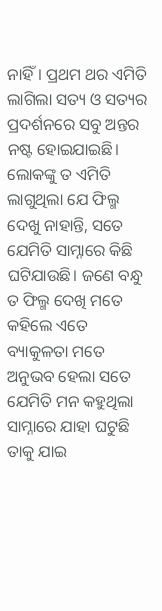ନାହିଁ। ପ୍ରଥମ ଥର ଏମିତି ଲାଗିଲା ସତ୍ୟ ଓ ସତ୍ୟର ପ୍ରଦର୍ଶନରେ ସବୁ ଅନ୍ତର ନଷ୍ଟ ହୋଇଯାଇଛି। ଲୋକଙ୍କୁ ତ ଏମିତି ଲାଗୁଥିଲା ଯେ ଫିଲ୍ମ ଦେଖୁ ନାହାନ୍ତି, ସତେ ଯେମିତି ସାମ୍ନାରେ କିଛି ଘଟିଯାଉଛି। ଜଣେ ବନ୍ଧୁ ତ ଫିଲ୍ମ ଦେଖି ମତେ କହିଲେ ଏତେ ବ୍ୟାକୁଳତା ମତେ ଅନୁଭବ ହେଲା ସତେ ଯେମିତି ମନ କହୁଥିଲା ସାମ୍ନାରେ ଯାହା ଘଟୁଛି ତାକୁ ଯାଇ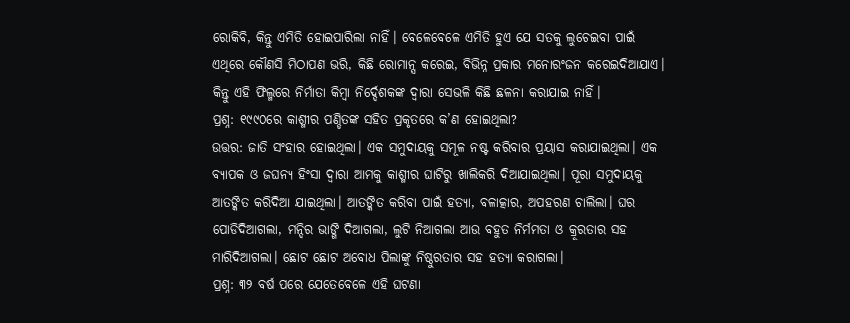ରୋକିବି, କିନ୍ତୁ ଏମିତି ହୋଇପାରିଲା ନାହିଁ। ବେଳେବେଳେ ଏମିତି ହୁଏ ଯେ ସତକୁ ଲୁଚେଇବା ପାଇଁ ଏଥିରେ କୌଣସି ମିଠାପଣ ଭରି, କିଛି ରୋମାନ୍ସ କରେଇ, ବିଭିନ୍ନ ପ୍ରକାର ମନୋରଂଜନ କରେଇଦିଆଯାଏ। କିନ୍ତୁ ଏହି ଫିଲ୍ମରେ ନିର୍ମାତା କିମ୍ବା ନିର୍ଦ୍ଦେଶକଙ୍କ ଦ୍ୱାରା ସେଭଳି କିଛି ଛଳନା କରାଯାଇ ନାହିଁ।
ପ୍ରଶ୍ନ: ୧୯୯୦ରେ କାଶ୍ମୀର ପଣ୍ଡିତଙ୍କ ସହିତ ପ୍ରକୃତରେ କ’ଣ ହୋଇଥିଲା?
ଉତ୍ତର: ଜାତି ସଂହାର ହୋଇଥିଲା। ଏକ ସମୁଦାୟକୁ ସମୂଳ ନଷ୍ଟ କରିବାର ପ୍ରୟାସ କରାଯାଇଥିଲା। ଏକ ବ୍ୟାପକ ଓ ଜଘନ୍ୟ ହିଂସା ଦ୍ୱାରା ଆମକୁ କାଶ୍ମୀର ଘାଟିରୁ ଖାଲିକରି ଦିଆଯାଇଥିଲା। ପୂରା ସମୁଦାୟକୁ ଆତଙ୍କିତ କରିଦିଆ ଯାଇଥିଲା। ଆତଙ୍କିତ କରିବା ପାଇଁ ହତ୍ୟା, ବଳାତ୍କାର, ଅପହରଣ ଚାଲିଲା। ଘର ପୋଡିଦିଆଗଲା, ମନ୍ଦିର ଭାଙ୍ଗି ଦିଆଗଲା, ଲୁଟି ନିଆଗଲା ଆଉ ବହୁତ ନିର୍ମମତା ଓ କ୍ରୂରତାର ସହ ମାରିଦିଆଗଲା। ଛୋଟ ଛୋଟ ଅବୋଧ ପିଲାଙ୍କୁ ନିଷ୍ଠୁରତାର ସହ ହତ୍ୟା କରାଗଲା।
ପ୍ରଶ୍ନ: ୩୨ ବର୍ଷ ପରେ ଯେତେବେଳେ ଏହି ଘଟଣା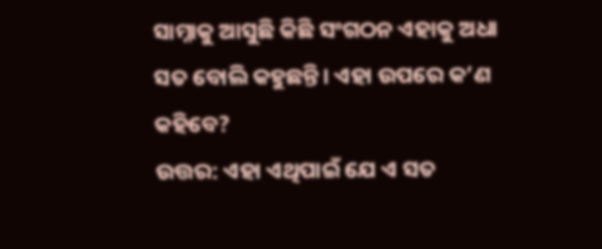ସାମ୍ନାକୁ ଆସୁଛି କିଛି ସଂଗଠନ ଏହାକୁ ଅଧା ସତ ବୋଲି କହୁଛନ୍ତି। ଏହା ଉପରେ କ’ଣ କହିବେ?
ଉତ୍ତର: ଏହା ଏଥିପାଇଁ ଯେ ଏ ସତ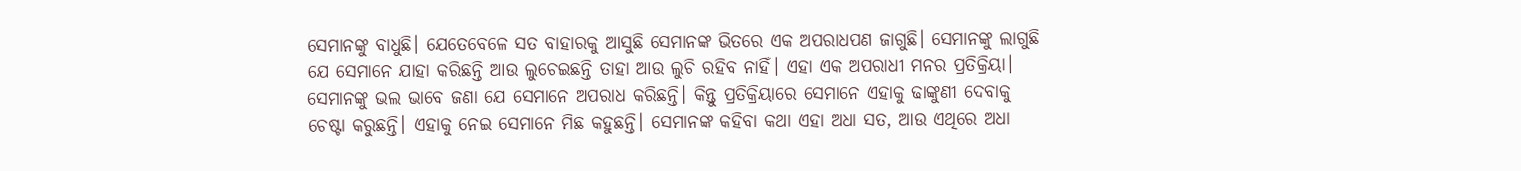ସେମାନଙ୍କୁ ବାଧୁଛି। ଯେତେବେଳେ ସତ ବାହାରକୁ ଆସୁଛି ସେମାନଙ୍କ ଭିତରେ ଏକ ଅପରାଧପଣ ଜାଗୁଛି। ସେମାନଙ୍କୁ ଲାଗୁଛି ଯେ ସେମାନେ ଯାହା କରିଛନ୍ତି ଆଉ ଲୁଚେଇଛନ୍ତି ତାହା ଆଉ ଲୁଚି ରହିବ ନାହିଁ। ଏହା ଏକ ଅପରାଧୀ ମନର ପ୍ରତିକ୍ରିୟା। ସେମାନଙ୍କୁ ଭଲ ଭାବେ ଜଣା ଯେ ସେମାନେ ଅପରାଧ କରିଛନ୍ତି। କିନ୍ତୁ ପ୍ରତିକ୍ରିୟାରେ ସେମାନେ ଏହାକୁ ଢାଙ୍କୁଣୀ ଦେବାକୁ ଚେଷ୍ଟା କରୁଛନ୍ତି। ଏହାକୁ ନେଇ ସେମାନେ ମିଛ କହୁଛନ୍ତି। ସେମାନଙ୍କ କହିବା କଥା ଏହା ଅଧା ସତ, ଆଉ ଏଥିରେ ଅଧା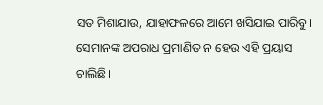ସତ ମିଶାଯାଉ, ଯାହାଫଳରେ ଆମେ ଖସିଯାଇ ପାରିବୁ। ସେମାନଙ୍କ ଅପରାଧ ପ୍ରମାଣିତ ନ ହେଉ ଏହି ପ୍ରୟାସ ଚାଲିଛି।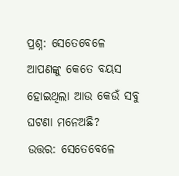ପ୍ରଶ୍ନ: ସେତେବେଳେ ଆପଣଙ୍କୁ କେତେ ବୟସ ହୋଇଥିଲା ଆଉ କେଉଁ ସବୁ ଘଟଣା ମନେଅଛି?
ଉତ୍ତର: ସେତେବେଳେ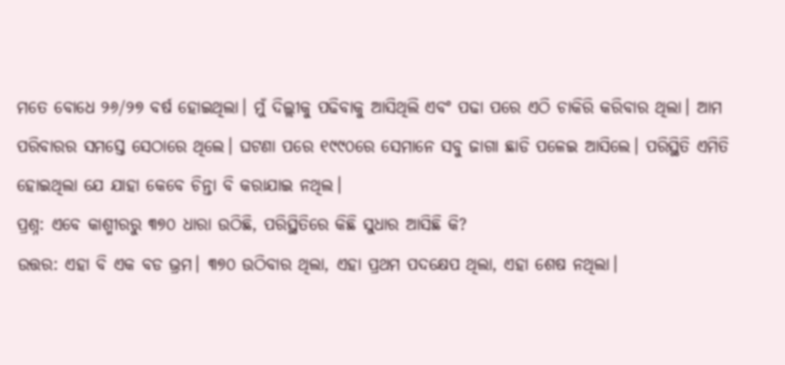ମତେ ବୋଧେ ୨୬/୨୭ ବର୍ଷ ହୋଇଥିଲା। ମୁଁ ଦିଲ୍ଲୀକୁ ପଢିବାକୁ ଆସିଥିଲି ଏବଂ ପଢା ପରେ ଏଠି ଚାକିରି କରିବାର ଥିଲା। ଆମ ପରିବାରର ସମସ୍ତେ ସେଠାରେ ଥିଲେ। ଘଟଣା ପରେ ୧୯୯୦ରେ ସେମାନେ ସବୁ ଜାଗା ଛାଡି ପଳେଇ ଆସିଲେ। ପରିସ୍ଥିତି ଏମିତି ହୋଇଥିଲା ଯେ ଯାହା କେବେ ଚିନ୍ତା ବି କରାଯାଇ ନଥିଲ।
ପ୍ରଶ୍ନ: ଏବେ କାଶ୍ମୀରରୁ ୩୭୦ ଧାରା ଉଠିଛି, ପରିସ୍ଥିତିରେ କିଛି ସୁଧାର ଆସିଛି କି?
ଉତ୍ତର: ଏହା ବି ଏକ ବଡ ଭ୍ରମ। ୩୭୦ ଉଠିବାର ଥିଲା, ଏହା ପ୍ରଥମ ପଦକ୍ଷେପ ଥିଲା, ଏହା ଶେଷ ନଥିଲା।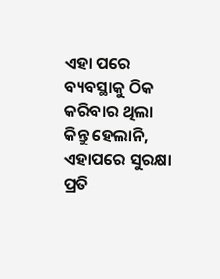ଏହା ପରେ ବ୍ୟବସ୍ଥାକୁ ଠିକ କରିବାର ଥିଲା କିନ୍ତୁ ହେଲାନି, ଏହାପରେ ସୁରକ୍ଷା ପ୍ରତି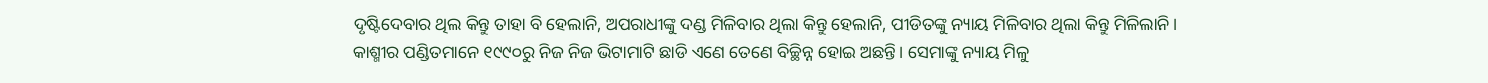ଦୃଷ୍ଟିଦେବାର ଥିଲ କିନ୍ତୁ ତାହା ବି ହେଲାନି, ଅପରାଧୀଙ୍କୁ ଦଣ୍ଡ ମିଳିବାର ଥିଲା କିନ୍ତୁ ହେଲାନି, ପୀଡିତଙ୍କୁ ନ୍ୟାୟ ମିଳିବାର ଥିଲା କିନ୍ତୁ ମିଳିଲାନି।
କାଶ୍ମୀର ପଣ୍ଡିତମାନେ ୧୯୯୦ରୁ ନିଜ ନିଜ ଭିଟାମାଟି ଛାଡି ଏଣେ ତେଣେ ବିଚ୍ଛିନ୍ନ ହୋଇ ଅଛନ୍ତି। ସେମାଙ୍କୁ ନ୍ୟାୟ ମିଳୁ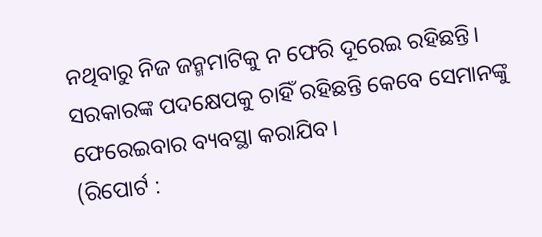ନଥିବାରୁ ନିଜ ଜନ୍ମମାଟିକୁ ନ ଫେରି ଦୂରେଇ ରହିଛନ୍ତି। ସରକାରଙ୍କ ପଦକ୍ଷେପକୁ ଚାହିଁ ରହିଛନ୍ତି କେବେ ସେମାନଙ୍କୁ ଫେରେଇବାର ବ୍ୟବସ୍ଥା କରାଯିବ।
(ରିପୋର୍ଟ :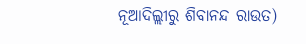ନୂଆଦିଲ୍ଲୀରୁ ଶିବାନନ୍ଦ ରାଉତ)